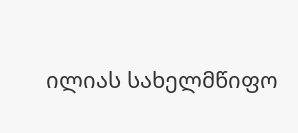ილიას სახელმწიფო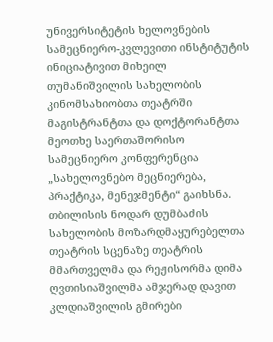უნივერსიტეტის ხელოვნების სამეცნიერო-კვლევითი ინსტიტუტის ინიციატივით მიხეილ თუმანიშვილის სახელობის კინომსახიობთა თეატრში მაგისტრანტთა და დოქტორანტთა მეოთხე საერთაშორისო სამეცნიერო კონფერენცია „სახელოვნებო მეცნიერება, პრაქტიკა, მენეჯმენტი“ გაიხსნა.
თბილისის ნოდარ დუმბაძის სახელობის მოზარდმაყურებელთა თეატრის სცენაზე თეატრის მმართველმა და რეჟისორმა დიმა ღვთისიაშვილმა ამჯერად დავით კლდიაშვილის გმირები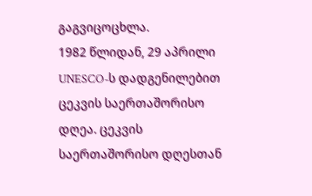გაგვიცოცხლა.
1982 წლიდან, 29 აპრილი UNESCO-ს დადგენილებით ცეკვის საერთაშორისო დღეა. ცეკვის საერთაშორისო დღესთან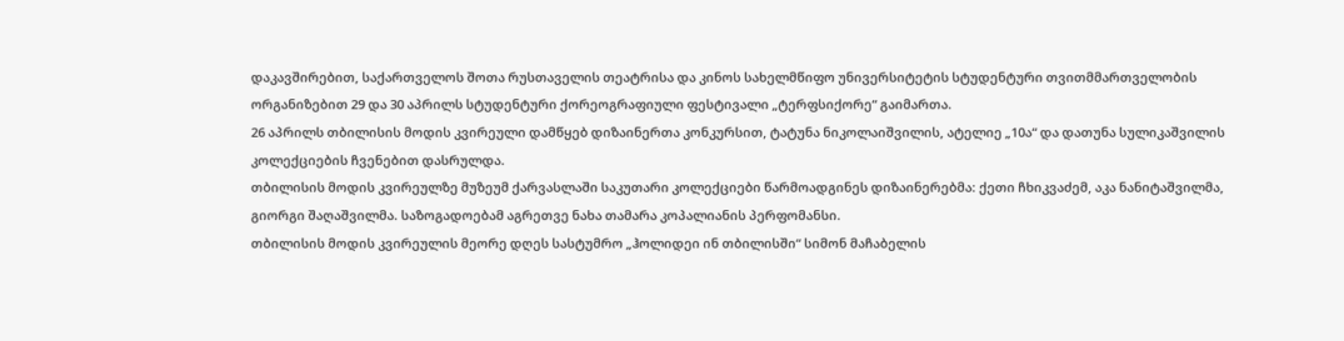დაკავშირებით, საქართველოს შოთა რუსთაველის თეატრისა და კინოს სახელმწიფო უნივერსიტეტის სტუდენტური თვითმმართველობის ორგანიზებით 29 და 30 აპრილს სტუდენტური ქორეოგრაფიული ფესტივალი „ტერფსიქორე“ გაიმართა.
26 აპრილს თბილისის მოდის კვირეული დამწყებ დიზაინერთა კონკურსით, ტატუნა ნიკოლაიშვილის, ატელიე „10ა“ და დათუნა სულიკაშვილის კოლექციების ჩვენებით დასრულდა.
თბილისის მოდის კვირეულზე მუზეუმ ქარვასლაში საკუთარი კოლექციები წარმოადგინეს დიზაინერებმა: ქეთი ჩხიკვაძემ, აკა ნანიტაშვილმა, გიორგი შაღაშვილმა. საზოგადოებამ აგრეთვე ნახა თამარა კოპალიანის პერფომანსი.
თბილისის მოდის კვირეულის მეორე დღეს სასტუმრო „ჰოლიდეი ინ თბილისში“ სიმონ მაჩაბელის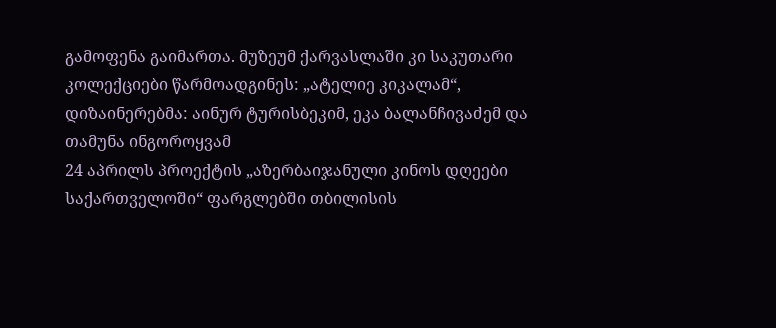გამოფენა გაიმართა. მუზეუმ ქარვასლაში კი საკუთარი კოლექციები წარმოადგინეს: „ატელიე კიკალამ“, დიზაინერებმა: აინურ ტურისბეკიმ, ეკა ბალანჩივაძემ და თამუნა ინგოროყვამ
24 აპრილს პროექტის „აზერბაიჯანული კინოს დღეები საქართველოში“ ფარგლებში თბილისის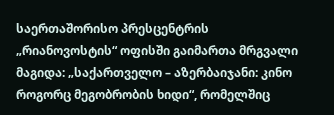საერთაშორისო პრესცენტრის „რიანოვოსტის“ ოფისში გაიმართა მრგვალი მაგიდა: „საქართველო – აზერბაიჯანი: კინო როგორც მეგობრობის ხიდი“, რომელშიც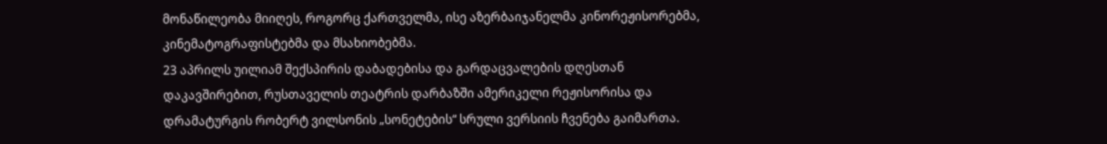მონაწილეობა მიიღეს, როგორც ქართველმა, ისე აზერბაიჯანელმა კინორეჟისორებმა, კინემატოგრაფისტებმა და მსახიობებმა.
23 აპრილს უილიამ შექსპირის დაბადებისა და გარდაცვალების დღესთან დაკავშირებით, რუსთაველის თეატრის დარბაზში ამერიკელი რეჟისორისა და დრამატურგის რობერტ ვილსონის „სონეტების“ სრული ვერსიის ჩვენება გაიმართა.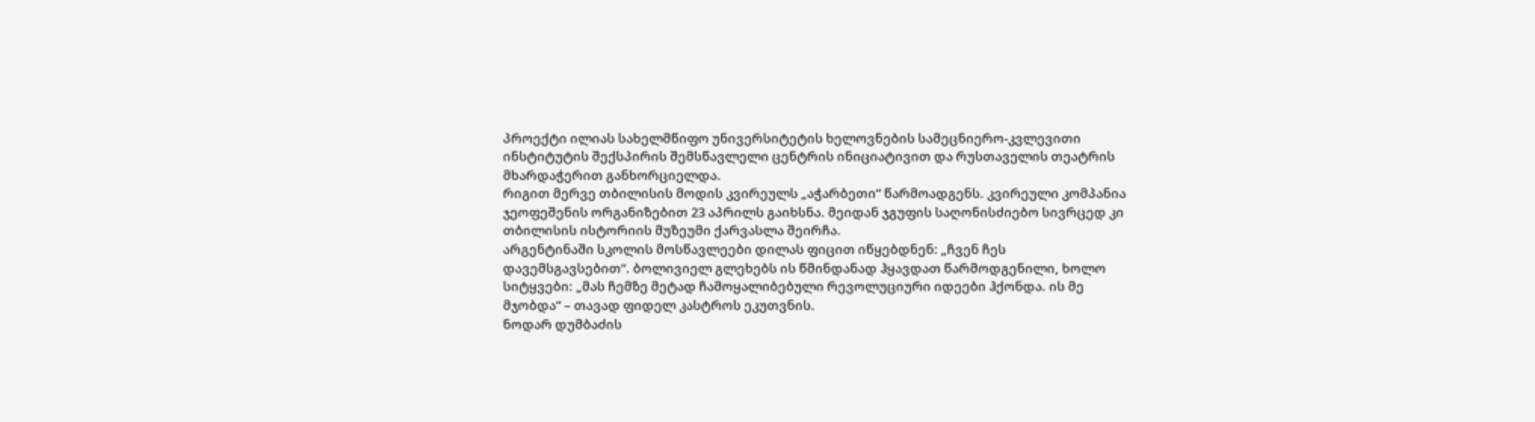პროექტი ილიას სახელმწიფო უნივერსიტეტის ხელოვნების სამეცნიერო-კვლევითი ინსტიტუტის შექსპირის შემსწავლელი ცენტრის ინიციატივით და რუსთაველის თეატრის მხარდაჭერით განხორციელდა.
რიგით მერვე თბილისის მოდის კვირეულს „აჭარბეთი“ წარმოადგენს. კვირეული კომპანია ჯეოფეშენის ორგანიზებით 23 აპრილს გაიხსნა. მეიდან ჯგუფის საღონისძიებო სივრცედ კი თბილისის ისტორიის მუზეუმი ქარვასლა შეირჩა.
არგენტინაში სკოლის მოსწავლეები დილას ფიცით იწყებდნენ: „ჩვენ ჩეს დავემსგავსებით“. ბოლივიელ გლეხებს ის წმინდანად ჰყავდათ წარმოდგენილი, ხოლო სიტყვები: „მას ჩემზე მეტად ჩამოყალიბებული რევოლუციური იდეები ჰქონდა. ის მე მჯობდა“ – თავად ფიდელ კასტროს ეკუთვნის.
ნოდარ დუმბაძის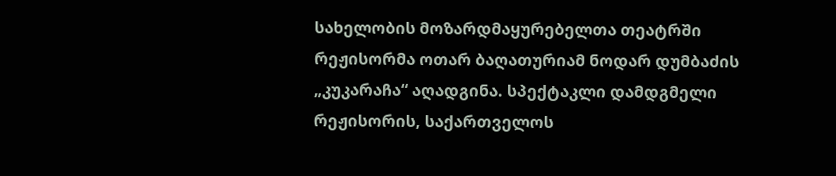სახელობის მოზარდმაყურებელთა თეატრში რეჟისორმა ოთარ ბაღათურიამ ნოდარ დუმბაძის „კუკარაჩა“ აღადგინა. სპექტაკლი დამდგმელი რეჟისორის, საქართველოს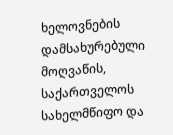ხელოვნების დამსახურებული მოღვაწის, საქართველოს სახელმწიფო და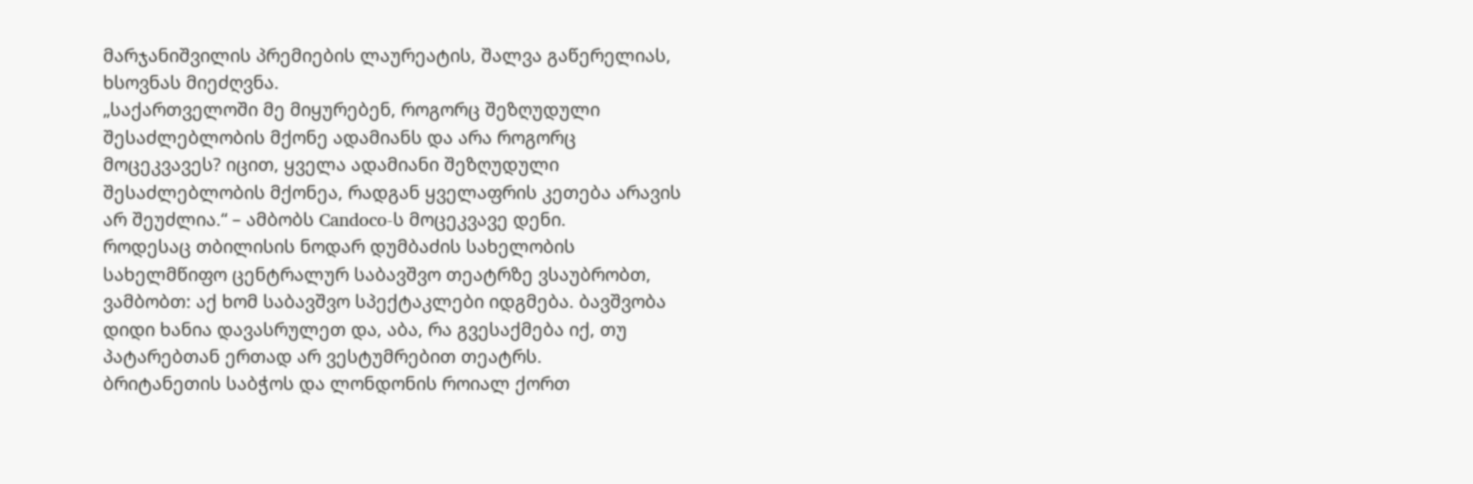მარჯანიშვილის პრემიების ლაურეატის, შალვა გაწერელიას, ხსოვნას მიეძღვნა.
„საქართველოში მე მიყურებენ, როგორც შეზღუდული შესაძლებლობის მქონე ადამიანს და არა როგორც მოცეკვავეს? იცით, ყველა ადამიანი შეზღუდული შესაძლებლობის მქონეა, რადგან ყველაფრის კეთება არავის არ შეუძლია.“ – ამბობს Candoco-ს მოცეკვავე დენი.
როდესაც თბილისის ნოდარ დუმბაძის სახელობის სახელმწიფო ცენტრალურ საბავშვო თეატრზე ვსაუბრობთ, ვამბობთ: აქ ხომ საბავშვო სპექტაკლები იდგმება. ბავშვობა დიდი ხანია დავასრულეთ და, აბა, რა გვესაქმება იქ, თუ პატარებთან ერთად არ ვესტუმრებით თეატრს.
ბრიტანეთის საბჭოს და ლონდონის როიალ ქორთ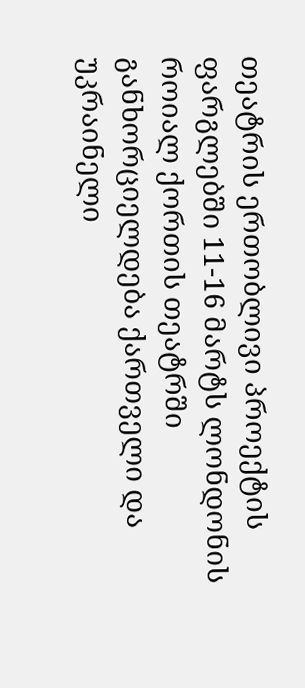თეატრის ერთობლივი პროექტის ფარგლებში 11-16 მარტს ლონდონის როიალ ქორთის თეატრში განხორციელდება ქართველი და უკრაინელი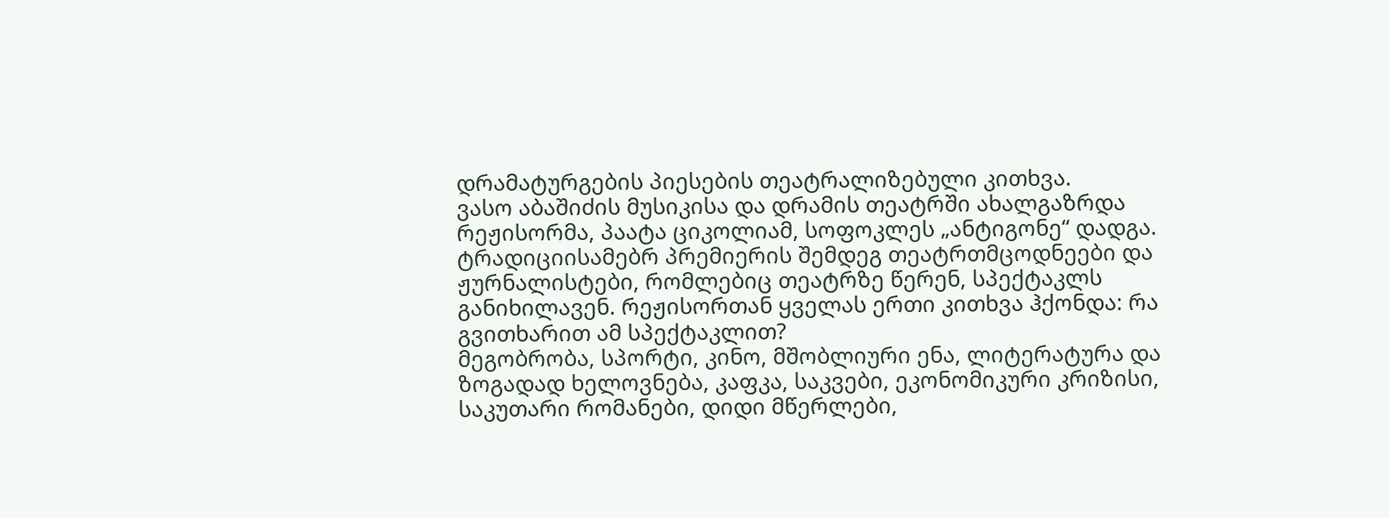დრამატურგების პიესების თეატრალიზებული კითხვა.
ვასო აბაშიძის მუსიკისა და დრამის თეატრში ახალგაზრდა რეჟისორმა, პაატა ციკოლიამ, სოფოკლეს „ანტიგონე“ დადგა. ტრადიციისამებრ პრემიერის შემდეგ თეატრთმცოდნეები და ჟურნალისტები, რომლებიც თეატრზე წერენ, სპექტაკლს განიხილავენ. რეჟისორთან ყველას ერთი კითხვა ჰქონდა: რა გვითხარით ამ სპექტაკლით?
მეგობრობა, სპორტი, კინო, მშობლიური ენა, ლიტერატურა და ზოგადად ხელოვნება, კაფკა, საკვები, ეკონომიკური კრიზისი, საკუთარი რომანები, დიდი მწერლები,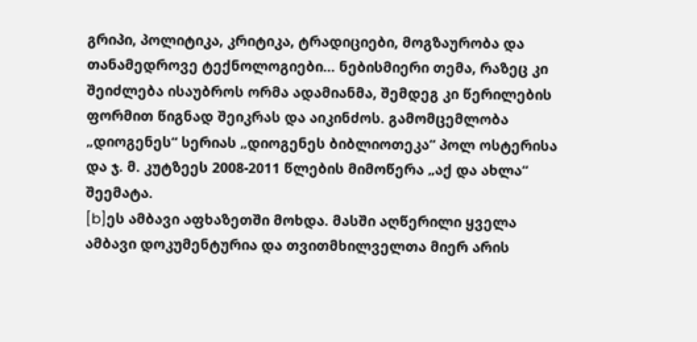გრიპი, პოლიტიკა, კრიტიკა, ტრადიციები, მოგზაურობა და თანამედროვე ტექნოლოგიები... ნებისმიერი თემა, რაზეც კი შეიძლება ისაუბროს ორმა ადამიანმა, შემდეგ კი წერილების ფორმით წიგნად შეიკრას და აიკინძოს. გამომცემლობა „დიოგენეს“ სერიას „დიოგენეს ბიბლიოთეკა“ პოლ ოსტერისა და ჯ. მ. კუტზეეს 2008-2011 წლების მიმოწერა „აქ და ახლა“ შეემატა.
[b]ეს ამბავი აფხაზეთში მოხდა. მასში აღწერილი ყველა ამბავი დოკუმენტურია და თვითმხილველთა მიერ არის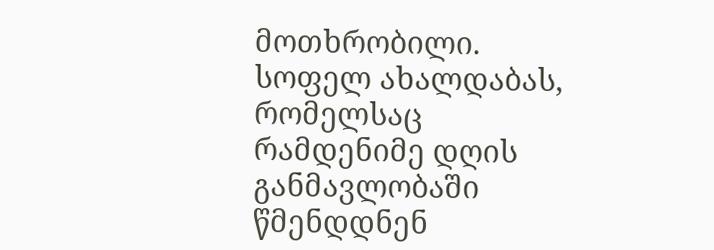მოთხრობილი. სოფელ ახალდაბას, რომელსაც რამდენიმე დღის განმავლობაში წმენდდნენ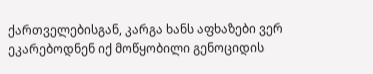ქართველებისგან, კარგა ხანს აფხაზები ვერ ეკარებოდნენ იქ მოწყობილი გენოციდის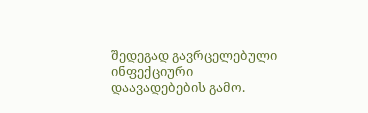შედეგად გავრცელებული ინფექციური დაავადებების გამო.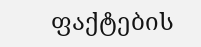ფაქტების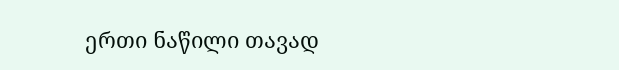ერთი ნაწილი თავად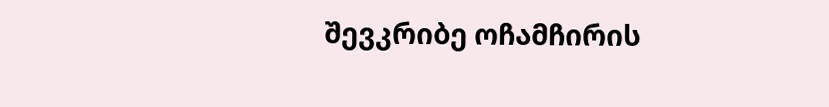შევკრიბე ოჩამჩირის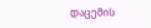დაცემის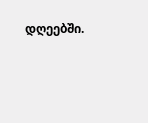დღეებში.